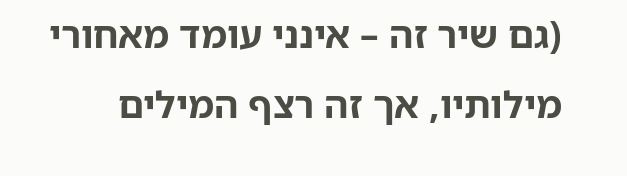(גם שיר זה – אינני עומד מאחורי מילותיו, אך זה רצף המילים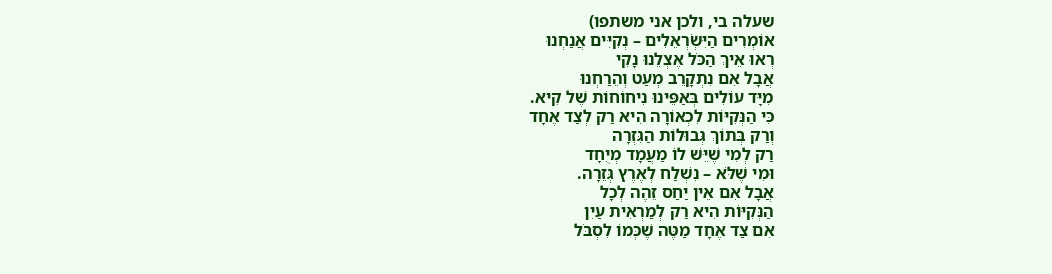שעלה בי, ולכן אני משתפו)
אוֹמְרִים הַיִּשְׂרְאֵלִים – נְקִיִּים אֲנַחְנוּ
רְאוּ אֵיךְ הַכֹּל אֶצְלֵנוּ נָקִי
אֲבָל אִם נִתְקָרֵב מְעַט וְהֵרַחְנוּ
מִיָּד עוֹלִים בְּאַפֵּינוּ נִיחוֹחוֹת שֶׁל קִיא.
כִּי הַנְּקִיּוֹת לִכְאוֹרָה הִיא רַק לְצַד אֶחָד
וְרַק בְּתוֹךְ גְּבוּלוֹת הַגִּזְרָה
רַק לְמִי שֶׁיֵּשׁ לוֹ מַעֲמָד מְיֻחָד
וּמִי שֶׁלֹּא – נִשְׁלַח לְאֶרֶץ גְּזֵרָה.
אֲבָל אִם אֵין יַחַס זֵהֶה לְכָל
הַנְּקִיּוֹת הִיא רַק לְמַרְאִית עַיִן
אִם צַד אֶחָד מַטֶּה שֶׁכְּמוֹ לִסְבֹּל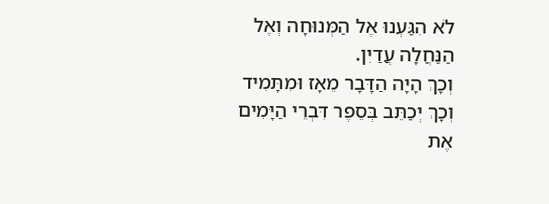לֹא הִגַּעְנוּ אֶל הַמְּנוּחָה וְאֶל הַנַּחֲלָה עֲדַיִן.
וְכָךְ הָיָה הַדָּבָר מֵאָז וּמִתָּמִיד
וְכָךְ יְכַתֵּב בְּסֵפֶר דִּבְרֵי הַיָּמִים
אֶת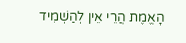הָאֱמֶת הֲרֵי אֵין לְהַשְׁמִיד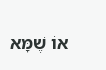אוֹ שֶׁמָּא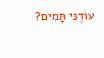עוֹדֶנִּי תָּמִים?